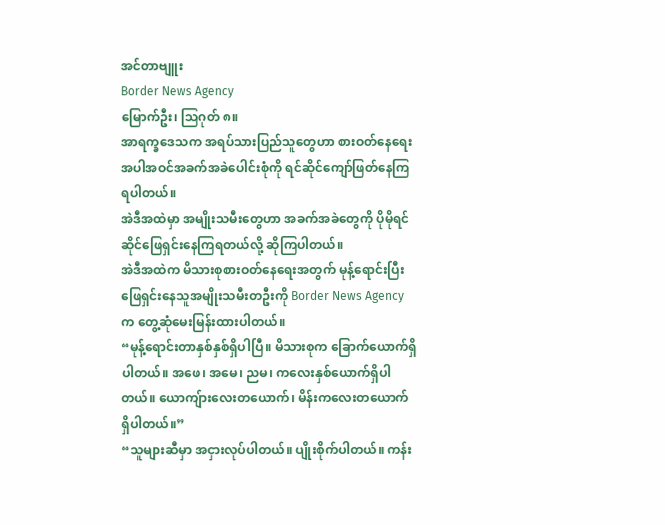အင်တာဗျူး
Border News Agency
မြောက်ဦး၊ သြဂုတ် ၈။
အာရက္ခဒေသက အရပ်သားပြည်သူတွေဟာ စားဝတ်နေရေးအပါအဝင်အခက်အခဲပေါင်းစုံကို ရင်ဆိုင်ကျော်ဖြတ်နေကြရပါတယ်။
အဲဒီအထဲမှာ အမျိုးသမီးတွေဟာ အခက်အခဲတွေကို ပိုမိုရင်ဆိုင်ဖြေရှင်းနေကြရတယ်လို့ ဆိုကြပါတယ်။
အဲဒီအထဲက မိသားစုစားဝတ်နေရေးအတွက် မုန့်ရောင်းပြီးဖြေရှင်းနေသူအမျိုးသမီးတဦးကို Border News Agency က တွေ့ဆုံမေးမြန်းထားပါတယ်။
“မုန့်ရောင်းတာနှစ်နှစ်ရှိပါပြီ။ မိသားစုက ခြောက်ယောက်ရှိပါတယ်။ အဖေ၊ အမေ၊ ညမ၊ ကလေးနှစ်ယောက်ရှိပါတယ်။ ယောကျ်ားလေးတယောက်၊ မိန်းကလေးတယောက်ရှိပါတယ်။”
“သူများဆီမှာ အငှားလုပ်ပါတယ်။ ပျိုးစိုက်ပါတယ်။ ကန်း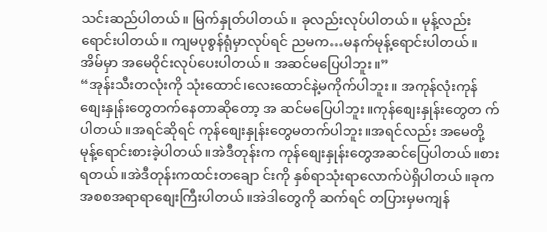သင်းဆည်ပါတယ်။ မြက်နှုတ်ပါတယ်။ ခုလည်းလုပ်ပါတယ်။ မုန့်လည်းရောင်းပါတယ်။ ကျမပုစွန်ရုံမှာလုပ်ရင် ညမက…မနက်မုန့်ရောင်းပါတယ်။ အိမ်မှာ အမေဝိုင်းလုပ်ပေးပါတယ်။ အဆင်မပြေပါဘူး။”
“အုန်းသီးတလုံးကို သုံးထောင်၊လေးထောင်နဲ့မကိုက်ပါဘူး။ အကုန်လုံးကုန်စျေးနှုန်းတွေတက်နေတာဆိုတော့ အ ဆင်မပြေပါဘူး။ကုန်စျေးနှုန်းတွေတ က်ပါတယ်။အရင်ဆိုရင် ကုန်စျေးနှုန်းတွေမတက်ပါဘူး။အရင်လည်း အမေတို့မုန့်ရောင်းစားခဲ့ပါတယ်။အဲဒီတုန်းက ကုန်စျေးနှုန်းတွေအဆင်ပြေပါတယ်။စားရတယ်။အဲဒီတုန်းကထင်းတချော င်းကို နှစ်ရာသုံးရာလောက်ပဲရှိပါတယ်။ခုက အစစအရာရာစျေးကြီးပါတယ်။အဲဒါတွေကို ဆက်ရင် တပြားမှမကျန်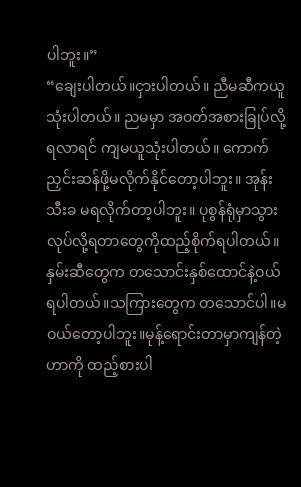ပါဘူး။”
“ချေးပါတယ်။ငှားပါတယ်။ ညီမဆီကယူသုံးပါတယ်။ ညမမှာ အဝတ်အစားခြုပ်လို့ရလာရင် ကျမယူသုံးပါတယ်။ ကောက်ညှင်းဆန်ဖို့မလိုက်နိုင်တော့ပါဘူး။ အုန်းသီးခ မရလိုက်တာ့ပါဘူး။ ပုစွန်ရုံမှာသွားလုပ်လို့ရတာတွေကိုထည့်စိုက်ရပါတယ်။နှမ်းဆီတွေက တသောင်းနှစ်ထောင်နဲ့ဝယ်ရပါတယ်။သကြားတွေက တသောင်ပါ။မဝယ်တော့ပါဘူး။မုန့်ရောင်းတာမှာကျန်တဲ့ဟာကို ထည့်စားပါ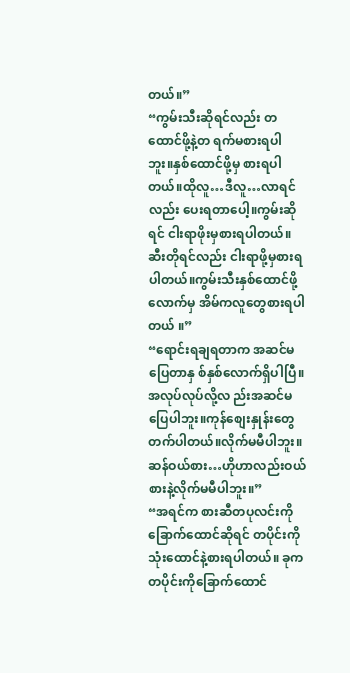တယ်။”
“ကွမ်းသီးဆိုရင်လည်း တထောင်ဖို့နဲ့တ ရက်မစားရပါဘူး။နှစ်ထောင်ဖို့မှ စားရပါတယ်။ထိုလူ…ဒီလူ…လာရင်လည်း ပေးရတာပေါ့။ကွမ်းဆိုရင် ငါးရာဖိုးမှစားရပါတယ်။ဆီးတိုရင်လည်း ငါးရာဖို့မှစားရပါတယ်။ကွမ်းသီးနှစ်ထောင်ဖို့လောက်မှ အိမ်ကလူတွေစားရပါတယ် ။”
“ရောင်းရချရတာက အဆင်မပြေတာနှ စ်နှစ်လောက်ရှိပါပြီ။အလုပ်လုပ်လို့လ ည်းအဆင်မပြေပါဘူး။ကုန်စျေးနှုန်းတွေတက်ပါတယ်။လိုက်မမီပါဘူး။ဆန်ဝယ်စား…ဟိုဟာလည်းဝယ်စားနဲ့လိုက်မမီပါဘူး။”
“အရင်က စားဆီတပုလင်းကိုခြောက်ထောင်ဆိုရင် တပိုင်းကိုသုံးထောင်နဲ့စားရပါတယ်။ ခုက တပိုင်းကိုခြောက်ထောင်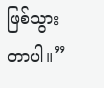ဖြစ်သွားတာပါ။”